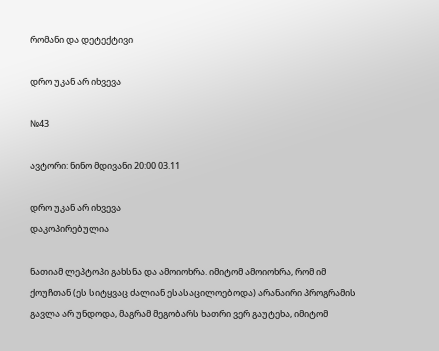რომანი და დეტექტივი

დრო უკან არ იხვევა

№43

ავტორი: ნინო მდივანი 20:00 03.11

დრო უკან არ იხვევა
დაკოპირებულია

ნათიამ ლეპტოპი გახსნა და ამოიოხრა. იმიტომ ამოიოხრა, რომ იმ ქოუჩთან (ეს სიტყვაც ძალიან ესასაცილოებოდა) არანაირი პროგრამის გავლა არ უნდოდა, მაგრამ მეგობარს ხათრი ვერ გაუტეხა, იმიტომ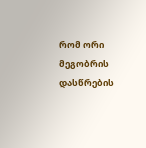რომ ორი მეგობრის დასწრების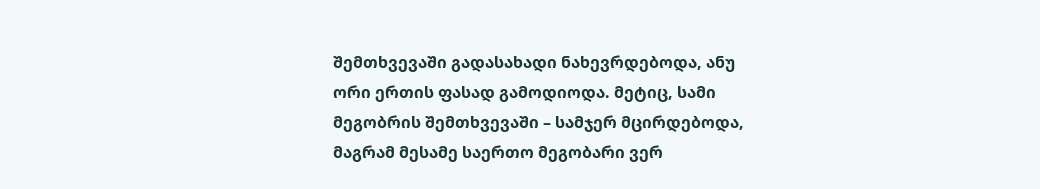შემთხვევაში გადასახადი ნახევრდებოდა, ანუ ორი ერთის ფასად გამოდიოდა. მეტიც, სამი მეგობრის შემთხვევაში – სამჯერ მცირდებოდა, მაგრამ მესამე საერთო მეგობარი ვერ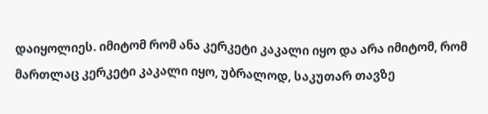დაიყოლიეს. იმიტომ რომ ანა კერკეტი კაკალი იყო და არა იმიტომ, რომ მართლაც კერკეტი კაკალი იყო, უბრალოდ, საკუთარ თავზე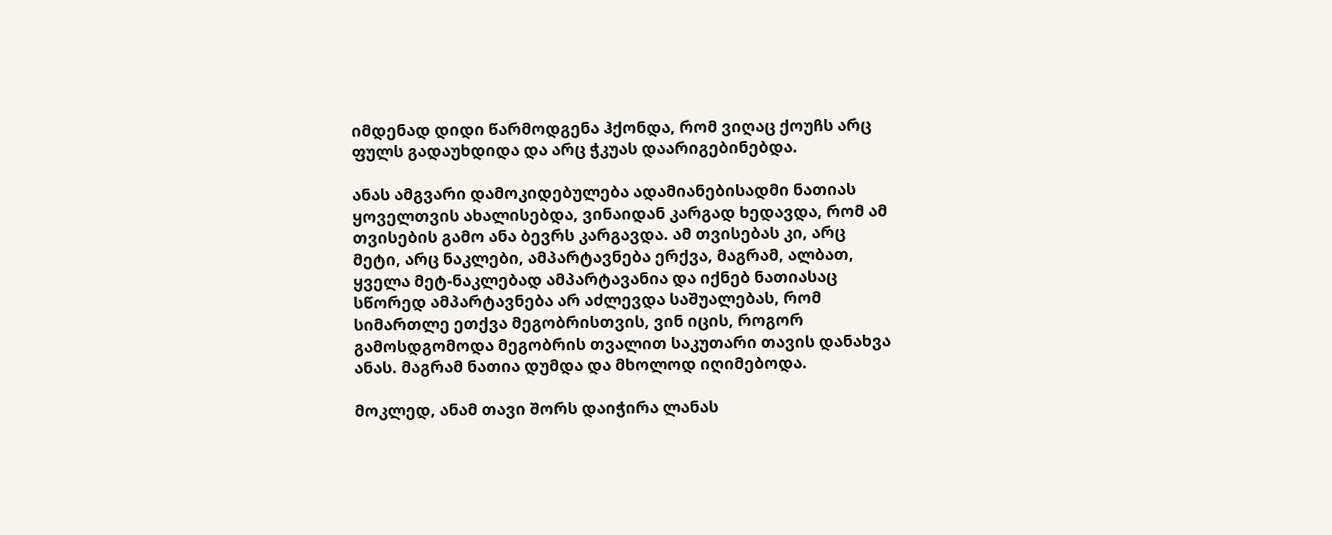იმდენად დიდი წარმოდგენა ჰქონდა, რომ ვიღაც ქოუჩს არც ფულს გადაუხდიდა და არც ჭკუას დაარიგებინებდა.

ანას ამგვარი დამოკიდებულება ადამიანებისადმი ნათიას ყოველთვის ახალისებდა, ვინაიდან კარგად ხედავდა, რომ ამ თვისების გამო ანა ბევრს კარგავდა. ამ თვისებას კი, არც მეტი, არც ნაკლები, ამპარტავნება ერქვა, მაგრამ, ალბათ, ყველა მეტ-ნაკლებად ამპარტავანია და იქნებ ნათიასაც სწორედ ამპარტავნება არ აძლევდა საშუალებას, რომ სიმართლე ეთქვა მეგობრისთვის, ვინ იცის, როგორ გამოსდგომოდა მეგობრის თვალით საკუთარი თავის დანახვა ანას. მაგრამ ნათია დუმდა და მხოლოდ იღიმებოდა.

მოკლედ, ანამ თავი შორს დაიჭირა ლანას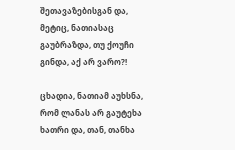შეთავაზებისგან და, მეტიც, ნათიასაც გაუბრაზდა, თუ ქოუჩი გინდა, აქ არ ვარო?!

ცხადია, ნათიამ აუხსნა, რომ ლანას არ გაუტეხა ხათრი და, თან, თანხა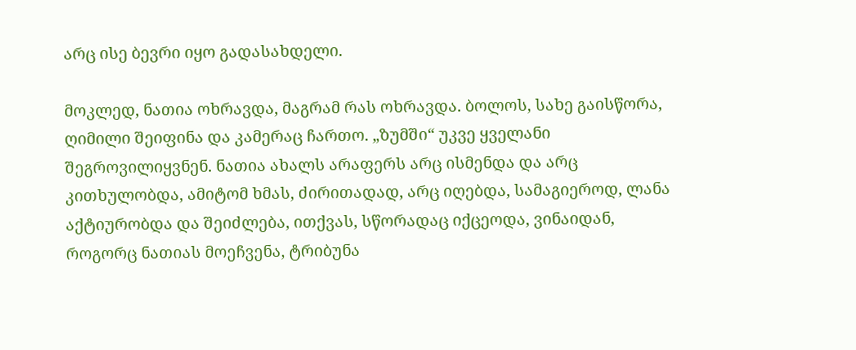არც ისე ბევრი იყო გადასახდელი.

მოკლედ, ნათია ოხრავდა, მაგრამ რას ოხრავდა. ბოლოს, სახე გაისწორა, ღიმილი შეიფინა და კამერაც ჩართო. „ზუმში“ უკვე ყველანი შეგროვილიყვნენ. ნათია ახალს არაფერს არც ისმენდა და არც კითხულობდა, ამიტომ ხმას, ძირითადად, არც იღებდა, სამაგიეროდ, ლანა აქტიურობდა და შეიძლება, ითქვას, სწორადაც იქცეოდა, ვინაიდან, როგორც ნათიას მოეჩვენა, ტრიბუნა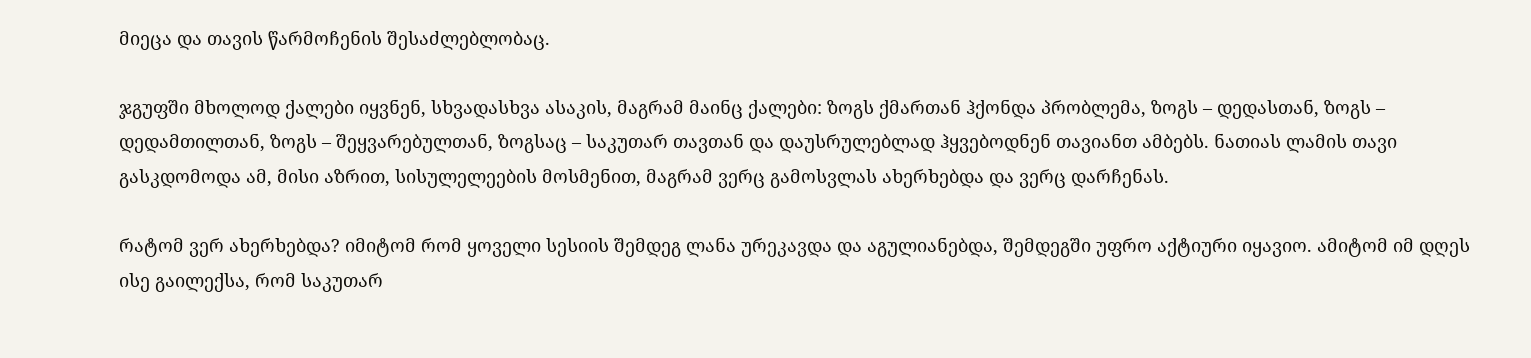მიეცა და თავის წარმოჩენის შესაძლებლობაც.

ჯგუფში მხოლოდ ქალები იყვნენ, სხვადასხვა ასაკის, მაგრამ მაინც ქალები: ზოგს ქმართან ჰქონდა პრობლემა, ზოგს – დედასთან, ზოგს – დედამთილთან, ზოგს – შეყვარებულთან, ზოგსაც – საკუთარ თავთან და დაუსრულებლად ჰყვებოდნენ თავიანთ ამბებს. ნათიას ლამის თავი გასკდომოდა ამ, მისი აზრით, სისულელეების მოსმენით, მაგრამ ვერც გამოსვლას ახერხებდა და ვერც დარჩენას.

რატომ ვერ ახერხებდა? იმიტომ რომ ყოველი სესიის შემდეგ ლანა ურეკავდა და აგულიანებდა, შემდეგში უფრო აქტიური იყავიო. ამიტომ იმ დღეს ისე გაილექსა, რომ საკუთარ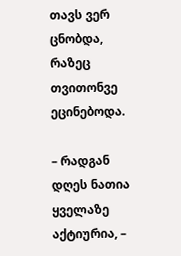თავს ვერ ცნობდა, რაზეც თვითონვე ეცინებოდა.

– რადგან დღეს ნათია ყველაზე აქტიურია, –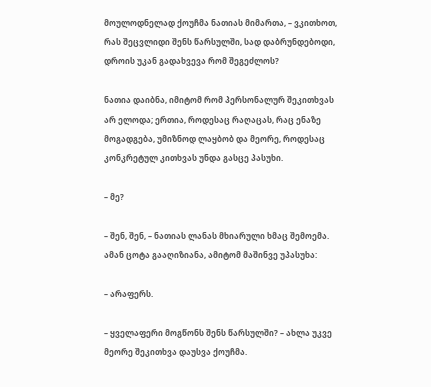მოულოდნელად ქოუჩმა ნათიას მიმართა, – ვკითხოთ, რას შეცვლიდი შენს წარსულში, სად დაბრუნდებოდი, დროის უკან გადახვევა რომ შეგეძლოს?

ნათია დაიბნა, იმიტომ რომ პერსონალურ შეკითხვას არ ელოდა; ერთია, როდესაც რაღაცას, რაც ენაზე მოგადგება, უმიზნოდ ლაყბობ და მეორე, როდესაც კონკრეტულ კითხვას უნდა გასცე პასუხი.

– მე?

– შენ, შენ, – ნათიას ლანას მხიარული ხმაც შემოემა. ამან ცოტა გააღიზიანა, ამიტომ მაშინვე უპასუხა:

– არაფერს.

– ყველაფერი მოგწონს შენს წარსულში? – ახლა უკვე მეორე შეკითხვა დაუსვა ქოუჩმა.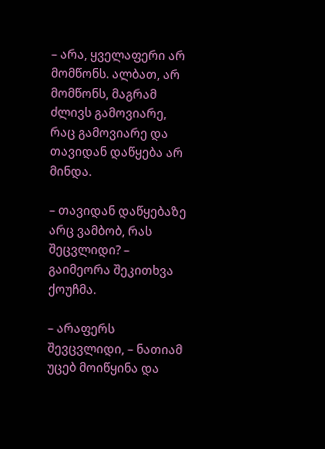– არა, ყველაფერი არ მომწონს. ალბათ, არ მომწონს, მაგრამ ძლივს გამოვიარე, რაც გამოვიარე და თავიდან დაწყება არ მინდა.

– თავიდან დაწყებაზე არც ვამბობ, რას შეცვლიდი? – გაიმეორა შეკითხვა ქოუჩმა.

– არაფერს შევცვლიდი, – ნათიამ უცებ მოიწყინა და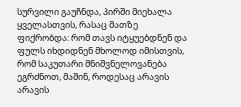სურვილი გაუჩნდა, პირში მიეხალა ყველასთვის, რასაც მათზე ფიქრობდა: რომ თავს იტყუებდნენ და ფულს იხდიდნენ მხოლოდ იმისთვის, რომ საკუთარი მნიშვნელოვანება ეგრძნოთ, მაშინ, როდესაც არავის არავის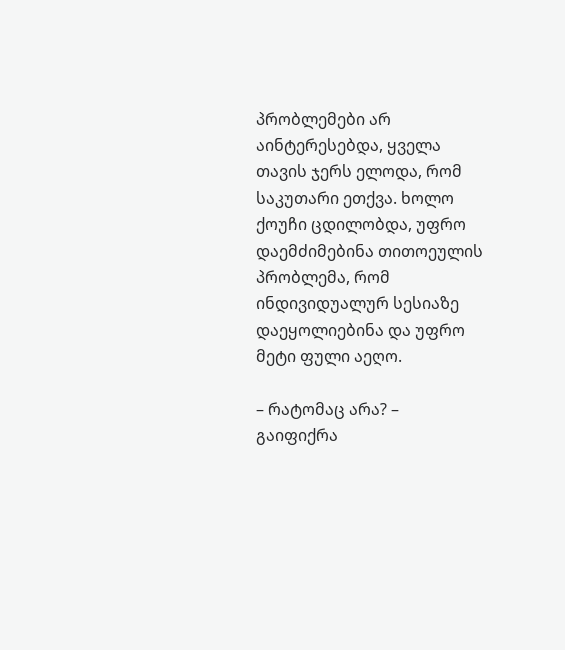პრობლემები არ აინტერესებდა, ყველა თავის ჯერს ელოდა, რომ საკუთარი ეთქვა. ხოლო ქოუჩი ცდილობდა, უფრო დაემძიმებინა თითოეულის პრობლემა, რომ ინდივიდუალურ სესიაზე დაეყოლიებინა და უფრო მეტი ფული აეღო.

– რატომაც არა? – გაიფიქრა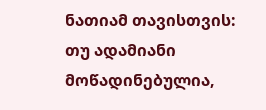ნათიამ თავისთვის: თუ ადამიანი მოწადინებულია,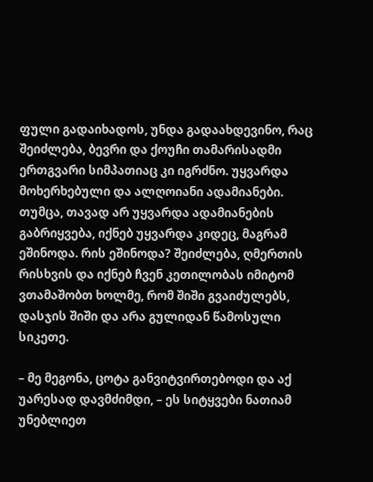ფული გადაიხადოს, უნდა გადაახდევინო, რაც შეიძლება, ბევრი და ქოუჩი თამარისადმი ერთგვარი სიმპათიაც კი იგრძნო. უყვარდა მოხერხებული და ალღოიანი ადამიანები. თუმცა, თავად არ უყვარდა ადამიანების გაბრიყვება, იქნებ უყვარდა კიდეც, მაგრამ ეშინოდა. რის ეშინოდა? შეიძლება, ღმერთის რისხვის და იქნებ ჩვენ კეთილობას იმიტომ ვთამაშობთ ხოლმე, რომ შიში გვაიძულებს, დასჯის შიში და არა გულიდან წამოსული სიკეთე.

– მე მეგონა, ცოტა განვიტვირთებოდი და აქ უარესად დავმძიმდი, – ეს სიტყვები ნათიამ უნებლიეთ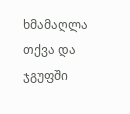ხმამაღლა თქვა და ჯგუფში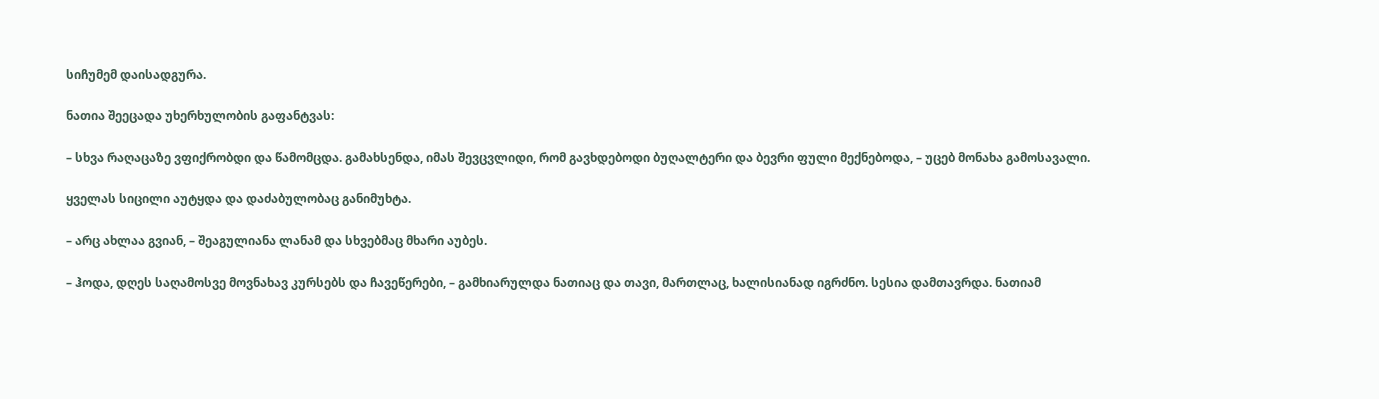სიჩუმემ დაისადგურა.

ნათია შეეცადა უხერხულობის გაფანტვას:

– სხვა რაღაცაზე ვფიქრობდი და წამომცდა. გამახსენდა, იმას შევცვლიდი, რომ გავხდებოდი ბუღალტერი და ბევრი ფული მექნებოდა, – უცებ მონახა გამოსავალი.

ყველას სიცილი აუტყდა და დაძაბულობაც განიმუხტა.

– არც ახლაა გვიან, – შეაგულიანა ლანამ და სხვებმაც მხარი აუბეს.

– ჰოდა, დღეს საღამოსვე მოვნახავ კურსებს და ჩავეწერები, – გამხიარულდა ნათიაც და თავი, მართლაც, ხალისიანად იგრძნო. სესია დამთავრდა. ნათიამ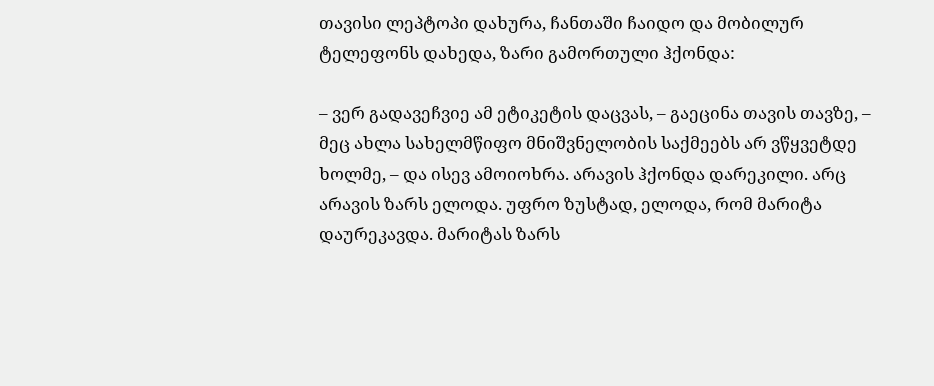თავისი ლეპტოპი დახურა, ჩანთაში ჩაიდო და მობილურ ტელეფონს დახედა, ზარი გამორთული ჰქონდა:

– ვერ გადავეჩვიე ამ ეტიკეტის დაცვას, – გაეცინა თავის თავზე, – მეც ახლა სახელმწიფო მნიშვნელობის საქმეებს არ ვწყვეტდე ხოლმე, – და ისევ ამოიოხრა. არავის ჰქონდა დარეკილი. არც არავის ზარს ელოდა. უფრო ზუსტად, ელოდა, რომ მარიტა დაურეკავდა. მარიტას ზარს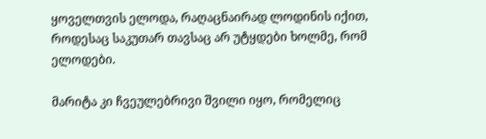ყოველთვის ელოდა, რაღაცნაირად ლოდინის იქით, როდესაც საკუთარ თავსაც არ უტყდები ხოლმე, რომ ელოდები.

მარიტა კი ჩვეულებრივი შვილი იყო, რომელიც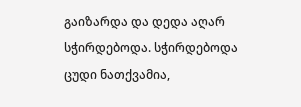გაიზარდა და დედა აღარ სჭირდებოდა. სჭირდებოდა ცუდი ნათქვამია,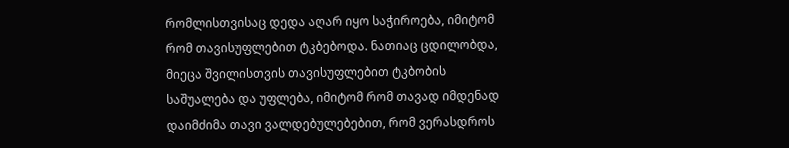რომლისთვისაც დედა აღარ იყო საჭიროება, იმიტომ რომ თავისუფლებით ტკბებოდა. ნათიაც ცდილობდა, მიეცა შვილისთვის თავისუფლებით ტკბობის საშუალება და უფლება, იმიტომ რომ თავად იმდენად დაიმძიმა თავი ვალდებულებებით, რომ ვერასდროს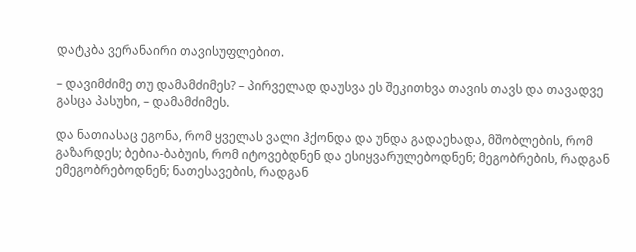დატკბა ვერანაირი თავისუფლებით.

– დავიმძიმე თუ დამამძიმეს? – პირველად დაუსვა ეს შეკითხვა თავის თავს და თავადვე გასცა პასუხი, – დამამძიმეს.

და ნათიასაც ეგონა, რომ ყველას ვალი ჰქონდა და უნდა გადაეხადა, მშობლების, რომ გაზარდეს; ბებია-ბაბუის, რომ იტოვებდნენ და ესიყვარულებოდნენ; მეგობრების, რადგან ემეგობრებოდნენ; ნათესავების, რადგან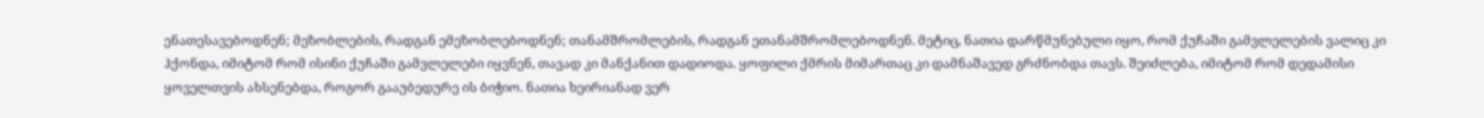ენათესავებოდნენ; მეზობლების, რადგან ემეზობლებოდნენ; თანამშრომლების, რადგან ეთანამშრომლებოდნენ. მეტიც, ნათია დარწმუნებული იყო, რომ ქუჩაში გამვლელების ვალიც კი ჰქონდა, იმიტომ რომ ისინი ქუჩაში გამვლელები იყვნენ, თავად კი მანქანით დადიოდა. ყოფილი ქმრის მიმართაც კი დამნაშავედ გრძნობდა თავს. შეიძლება, იმიტომ რომ დედამისი ყოველთვის ახსენებდა, როგორ გააუბედურე ის ბიჭიო. ნათია ხეირიანად ვერ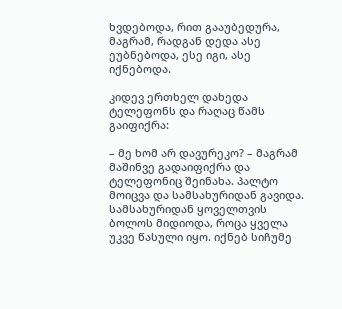ხვდებოდა, რით გააუბედურა, მაგრამ, რადგან დედა ასე ეუბნებოდა, ესე იგი, ასე იქნებოდა.

კიდევ ერთხელ დახედა ტელეფონს და რაღაც წამს გაიფიქრა:

– მე ხომ არ დავურეკო? – მაგრამ მაშინვე გადაიფიქრა და ტელეფონიც შეინახა. პალტო მოიცვა და სამსახურიდან გავიდა. სამსახურიდან ყოველთვის ბოლოს მიდიოდა, როცა ყველა უკვე წასული იყო. იქნებ სიჩუმე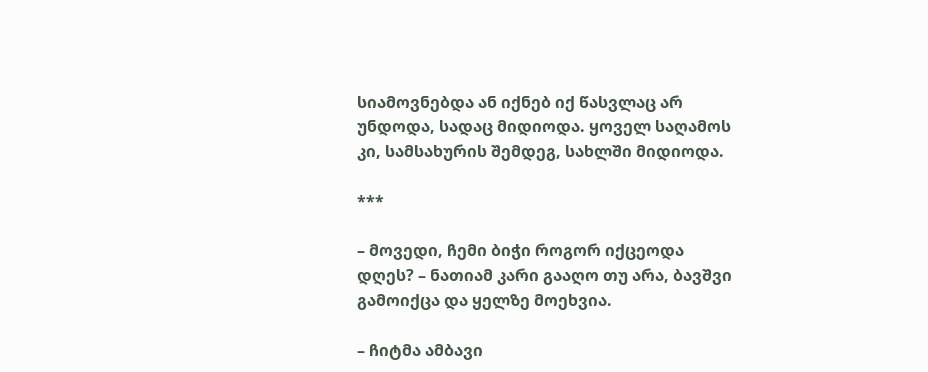სიამოვნებდა ან იქნებ იქ წასვლაც არ უნდოდა, სადაც მიდიოდა. ყოველ საღამოს კი, სამსახურის შემდეგ, სახლში მიდიოდა.

***

– მოვედი, ჩემი ბიჭი როგორ იქცეოდა დღეს? – ნათიამ კარი გააღო თუ არა, ბავშვი გამოიქცა და ყელზე მოეხვია.

– ჩიტმა ამბავი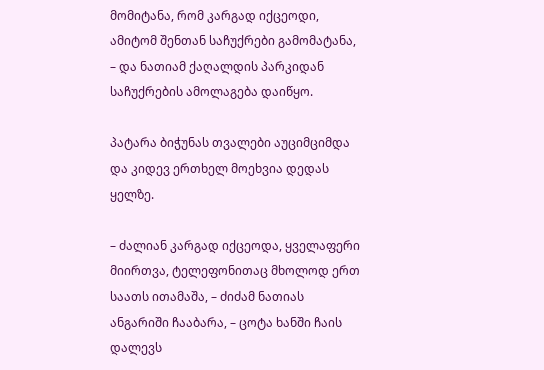მომიტანა, რომ კარგად იქცეოდი, ამიტომ შენთან საჩუქრები გამომატანა, – და ნათიამ ქაღალდის პარკიდან საჩუქრების ამოლაგება დაიწყო.

პატარა ბიჭუნას თვალები აუციმციმდა და კიდევ ერთხელ მოეხვია დედას ყელზე.

– ძალიან კარგად იქცეოდა, ყველაფერი მიირთვა, ტელეფონითაც მხოლოდ ერთ საათს ითამაშა, – ძიძამ ნათიას ანგარიში ჩააბარა, – ცოტა ხანში ჩაის დალევს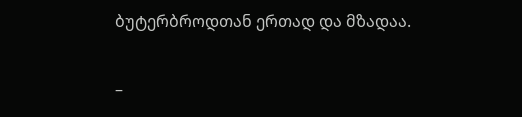ბუტერბროდთან ერთად და მზადაა.

–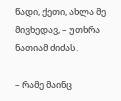წადი, ქეთი, ახლა მე მივხედავ, – უთხრა ნათიამ ძიძას.

– რამე მაინც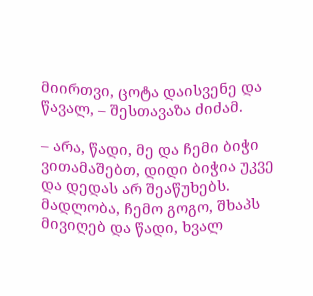მიირთვი, ცოტა დაისვენე და წავალ, – შესთავაზა ძიძამ.

– არა, წადი, მე და ჩემი ბიჭი ვითამაშებთ, დიდი ბიჭია უკვე და დედას არ შეაწუხებს. მადლობა, ჩემო გოგო, შხაპს მივიღებ და წადი, ხვალ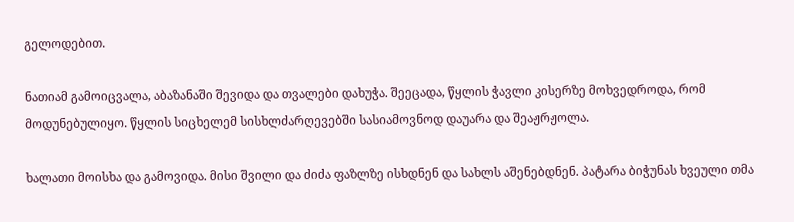გელოდებით.

ნათიამ გამოიცვალა, აბაზანაში შევიდა და თვალები დახუჭა. შეეცადა, წყლის ჭავლი კისერზე მოხვედროდა, რომ მოდუნებულიყო. წყლის სიცხელემ სისხლძარღევებში სასიამოვნოდ დაუარა და შეაჟრჟოლა.

ხალათი მოისხა და გამოვიდა. მისი შვილი და ძიძა ფაზლზე ისხდნენ და სახლს აშენებდნენ. პატარა ბიჭუნას ხვეული თმა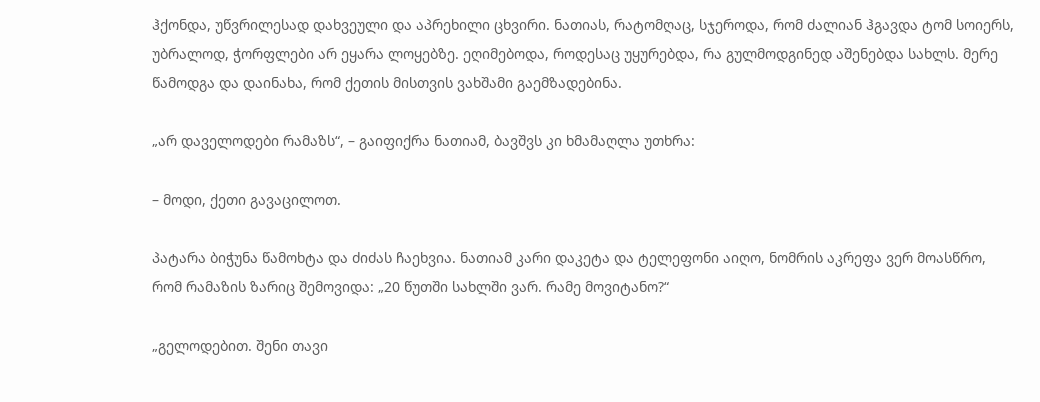ჰქონდა, უწვრილესად დახვეული და აპრეხილი ცხვირი. ნათიას, რატომღაც, სჯეროდა, რომ ძალიან ჰგავდა ტომ სოიერს, უბრალოდ, ჭორფლები არ ეყარა ლოყებზე. ეღიმებოდა, როდესაც უყურებდა, რა გულმოდგინედ აშენებდა სახლს. მერე წამოდგა და დაინახა, რომ ქეთის მისთვის ვახშამი გაემზადებინა.

„არ დაველოდები რამაზს“, – გაიფიქრა ნათიამ, ბავშვს კი ხმამაღლა უთხრა:

– მოდი, ქეთი გავაცილოთ.

პატარა ბიჭუნა წამოხტა და ძიძას ჩაეხვია. ნათიამ კარი დაკეტა და ტელეფონი აიღო, ნომრის აკრეფა ვერ მოასწრო, რომ რამაზის ზარიც შემოვიდა: „20 წუთში სახლში ვარ. რამე მოვიტანო?“

„გელოდებით. შენი თავი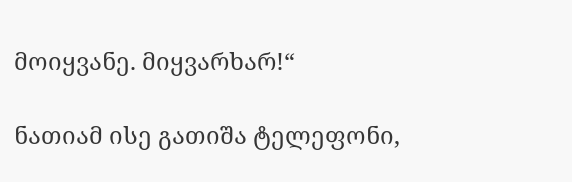მოიყვანე. მიყვარხარ!“

ნათიამ ისე გათიშა ტელეფონი,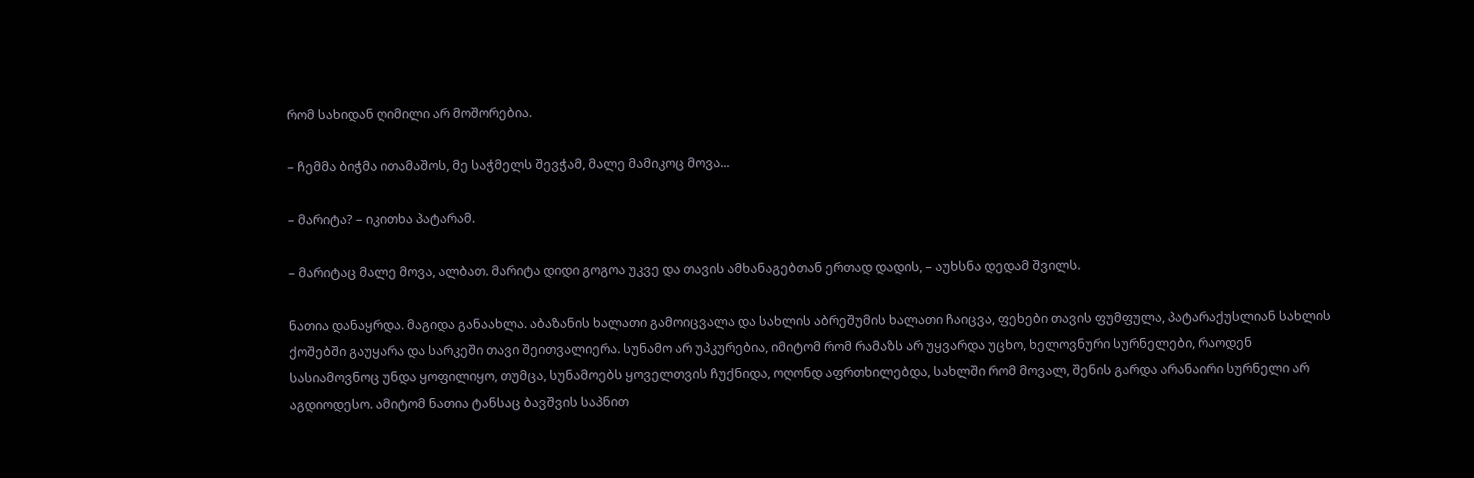რომ სახიდან ღიმილი არ მოშორებია.

– ჩემმა ბიჭმა ითამაშოს, მე საჭმელს შევჭამ, მალე მამიკოც მოვა...

– მარიტა? – იკითხა პატარამ.

– მარიტაც მალე მოვა, ალბათ. მარიტა დიდი გოგოა უკვე და თავის ამხანაგებთან ერთად დადის, – აუხსნა დედამ შვილს.

ნათია დანაყრდა. მაგიდა განაახლა. აბაზანის ხალათი გამოიცვალა და სახლის აბრეშუმის ხალათი ჩაიცვა, ფეხები თავის ფუმფულა, პატარაქუსლიან სახლის ქოშებში გაუყარა და სარკეში თავი შეითვალიერა. სუნამო არ უპკურებია, იმიტომ რომ რამაზს არ უყვარდა უცხო, ხელოვნური სურნელები, რაოდენ სასიამოვნოც უნდა ყოფილიყო, თუმცა, სუნამოებს ყოველთვის ჩუქნიდა, ოღონდ აფრთხილებდა, სახლში რომ მოვალ, შენის გარდა არანაირი სურნელი არ აგდიოდესო. ამიტომ ნათია ტანსაც ბავშვის საპნით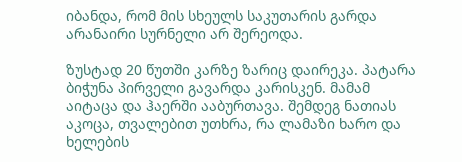იბანდა, რომ მის სხეულს საკუთარის გარდა არანაირი სურნელი არ შერეოდა.

ზუსტად 20 წუთში კარზე ზარიც დაირეკა. პატარა ბიჭუნა პირველი გავარდა კარისკენ. მამამ აიტაცა და ჰაერში ააბურთავა. შემდეგ ნათიას აკოცა, თვალებით უთხრა, რა ლამაზი ხარო და ხელების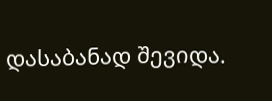დასაბანად შევიდა.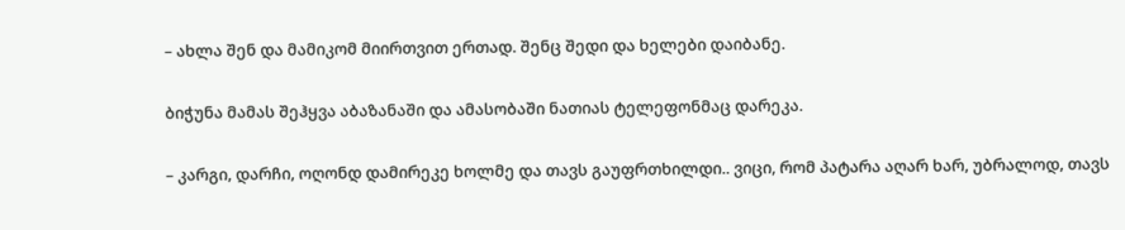– ახლა შენ და მამიკომ მიირთვით ერთად. შენც შედი და ხელები დაიბანე.

ბიჭუნა მამას შეჰყვა აბაზანაში და ამასობაში ნათიას ტელეფონმაც დარეკა.

– კარგი, დარჩი, ოღონდ დამირეკე ხოლმე და თავს გაუფრთხილდი.. ვიცი, რომ პატარა აღარ ხარ, უბრალოდ, თავს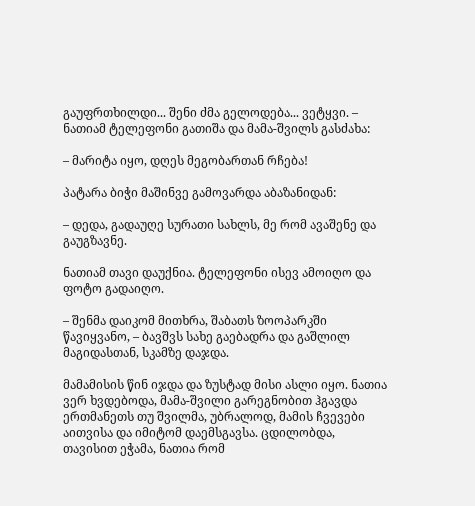გაუფრთხილდი... შენი ძმა გელოდება... ვეტყვი. – ნათიამ ტელეფონი გათიშა და მამა-შვილს გასძახა:

– მარიტა იყო, დღეს მეგობართან რჩება!

პატარა ბიჭი მაშინვე გამოვარდა აბაზანიდან:

– დედა, გადაუღე სურათი სახლს, მე რომ ავაშენე და გაუგზავნე.

ნათიამ თავი დაუქნია. ტელეფონი ისევ ამოიღო და ფოტო გადაიღო.

– შენმა დაიკომ მითხრა, შაბათს ზოოპარკში წავიყვანო, – ბავშვს სახე გაებადრა და გაშლილ მაგიდასთან, სკამზე დაჯდა.

მამამისის წინ იჯდა და ზუსტად მისი ასლი იყო. ნათია ვერ ხვდებოდა, მამა-შვილი გარეგნობით ჰგავდა ერთმანეთს თუ შვილმა, უბრალოდ, მამის ჩვევები აითვისა და იმიტომ დაემსგავსა. ცდილობდა, თავისით ეჭამა, ნათია რომ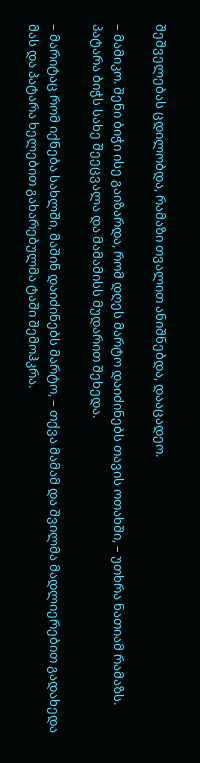შეშველებას ცდილობდა, რამაზი თვალით ანიშნებდა, დააცადეო.

– მამიკო. შენი ბიჭი ისე გაიზარდა, რომ დღეს მარტო დაიძინებს თავის ოთახში, – უთხრა ნათიამ რამაზს. პატარა ბიჭს სახე შეეცვალა და მამამისს მუდარით შეხედა.

– მარიტაც რომ იქნება სახლში, მაშინ დაიძინებს მარტო, – თქვა მამამ და შვილმა მადლიერებით გადახედა მას და პატარა ხელებით გახარებულმა ტაში შემოჰკრა.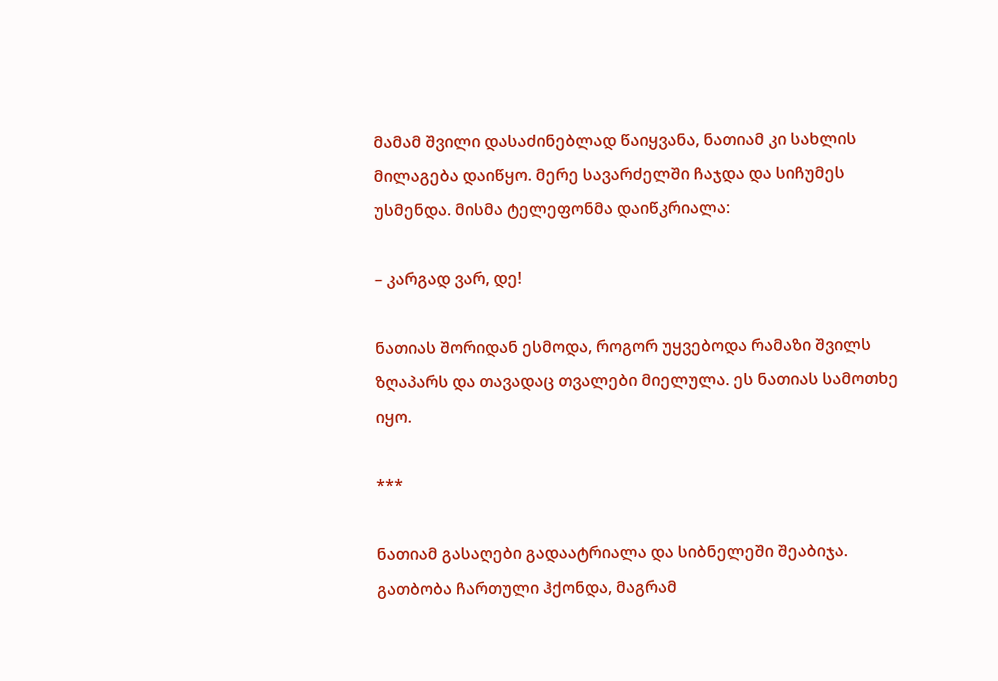მამამ შვილი დასაძინებლად წაიყვანა, ნათიამ კი სახლის მილაგება დაიწყო. მერე სავარძელში ჩაჯდა და სიჩუმეს უსმენდა. მისმა ტელეფონმა დაიწკრიალა:

– კარგად ვარ, დე!

ნათიას შორიდან ესმოდა, როგორ უყვებოდა რამაზი შვილს ზღაპარს და თავადაც თვალები მიელულა. ეს ნათიას სამოთხე იყო.

***

ნათიამ გასაღები გადაატრიალა და სიბნელეში შეაბიჯა. გათბობა ჩართული ჰქონდა, მაგრამ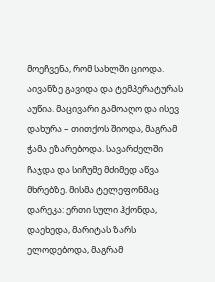მოეჩვენა, რომ სახლში ციოდა. აივანზე გავიდა და ტემპერატურას აუწია. მაცივარი გამოაღო და ისევ დახურა – თითქოს შიოდა, მაგრამ ჭამა ეზარებოდა. სავარძელში ჩაჯდა და სიჩუმე მძიმედ აწვა მხრებზე. მისმა ტელეფონმაც დარეკა: ერთი სული ჰქონდა, დაეხედა, მარიტას ზარს ელოდებოდა, მაგრამ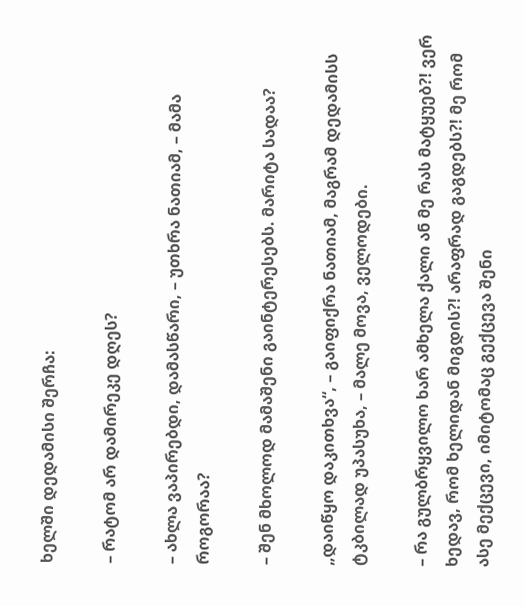ხელში დედამისი შერჩა:

– რატომ არ დამირეკე დღეს?

– ახლა ვაპირებდი, დამასწარი, – უთხრა ნათიამ, – მამა როგორაა?

– შენ მხოლოდ მამაშენი გაინტერესებს. მარიტა სადაა?

„დაიწყო დაკითხვა“, – გაიფიქრა ნათიამ, მაგრამ დედამისს ტკბილად უპასუხა, – მალე მოვა, ველოდები.

– რა გულბრყვილო ხარ ამხელა ქალი ან მე რას მატყუებ?! ვერ ხედავ, რომ ხელიდან მიგდის?! არაფრად გაგდებს?! მე რომ ასე მექცევი, იმიტომაც გექცევა შენი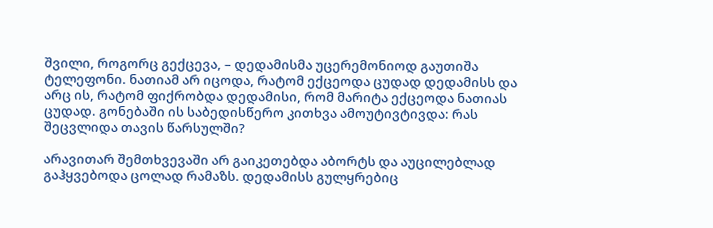შვილი, როგორც გექცევა, – დედამისმა უცერემონიოდ გაუთიშა ტელეფონი. ნათიამ არ იცოდა, რატომ ექცეოდა ცუდად დედამისს და არც ის, რატომ ფიქრობდა დედამისი, რომ მარიტა ექცეოდა ნათიას ცუდად. გონებაში ის საბედისწერო კითხვა ამოუტივტივდა: რას შეცვლიდა თავის წარსულში?

არავითარ შემთხვევაში არ გაიკეთებდა აბორტს და აუცილებლად გაჰყვებოდა ცოლად რამაზს. დედამისს გულყრებიც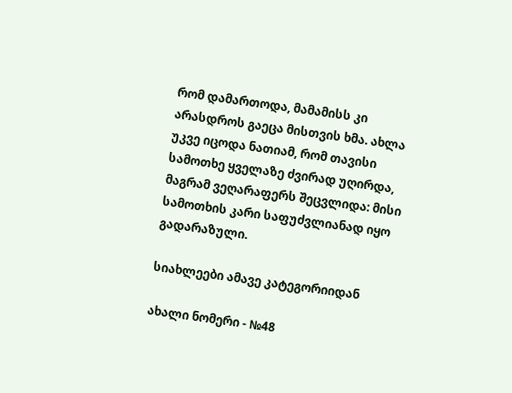რომ დამართოდა, მამამისს კი არასდროს გაეცა მისთვის ხმა. ახლა უკვე იცოდა ნათიამ, რომ თავისი სამოთხე ყველაზე ძვირად უღირდა, მაგრამ ვეღარაფერს შეცვლიდა: მისი სამოთხის კარი საფუძვლიანად იყო გადარაზული.

სიახლეები ამავე კატეგორიიდან

ახალი ნომერი - №48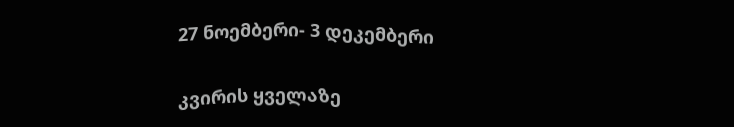27 ნოემბერი- 3 დეკემბერი

კვირის ყველაზე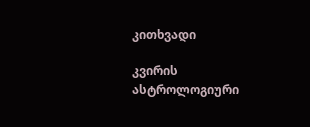კითხვადი

კვირის ასტროლოგიური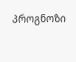პროგნოზი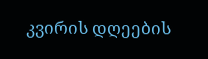კვირის დღეების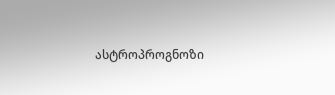ასტროპროგნოზი